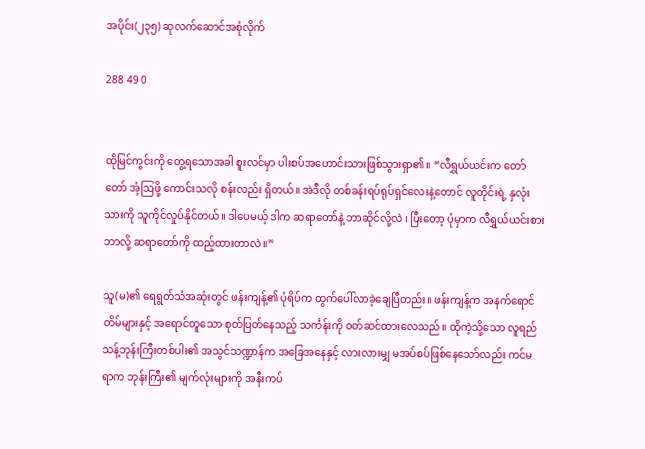အပိုင်း(၂၃၅) ဆုလက်ဆောင်အစုံလိုက်

288 49 0


ထိုမြင်ကွင်းကို တွေ့ရသောအခါ စူးလင်မှာ ပါးစပ်အဟောင်းသားဖြစ်သွားရှာ၏။ “လီရွှယ်ယင်းက တော်တော် အံ့ဩဖို့ ကောင်းသလို စန်းလည်း ရှိတယ်။ အဲဒီလို တစ်ခန်းရပ်ရုပ်ရှင်လေးနဲ့တောင် လူတိုင်းရဲ့ နှလုံးသားကို သူကိုင်လှုပ်နိုင်တယ်။ ဒါပေမယ့် ဒါက ဆရာတော်နဲ့ ဘာဆိုင်လို့လဲ ၊ ပြီးတော့ ပုံမှာက လီရွှယ်ယင်းစား ဘာလို့ ဆရာတော်ကို ထည့်ထားတာလဲ။”

သူ(မ)၏ ရေရွတ်သံအဆုံးတွင် ဖန်းကျန့်၏ ပုံရိပ်က ထွက်ပေါ်လာခဲ့ချေပြီတည်း။ ဖန်းကျန့်က အနက်ရောင်တိမ်များနှင့် အရောင်တူသော စုတ်ပြတ်နေသည့် သင်္ကန်းကို ဝတ်ဆင်ထားလေသည်။ ထိုကဲ့သို့သော လူရည်သန့်ဘုန်းကြီးတစ်ပါး၏ အသွင်သဏ္ဍာန်က အခြေအနေနှင့် လားလားမျှ မအပ်စပ်ဖြစ်နေသော်လည်း ကင်မရာက ဘုန်းကြီး၏ မျက်လုံးများကို အနီးကပ်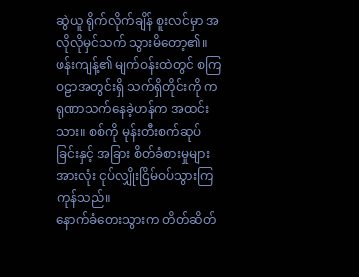ဆွဲယူ ရိုက်လိုက်ချိန် စူးလင်မှာ အလိုလိုမှင်သက် သွားမိတော့၏။ ဖန်းကျန့်၏ မျက်ဝန်းထဲတွင် စကြဝဠာအတွင်းရှိ သက်ရှိတိုင်းကို ကရုဏာသက်နေခဲ့ဟန်က အထင်းသား။ စစ်ကို မုန်းတီးစက်ဆုပ်ခြင်းနှင့် အခြား စိတ်ခံစားမှုများအားလုံး ငုပ်လျှိုးငြိမ်ဝပ်သွားကြကုန်သည်။
နောက်ခံတေးသွားက တိတ်ဆိတ်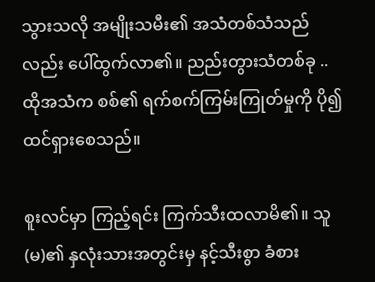သွားသလို အမျိုးသမီး၏ အသံတစ်သံသည်လည်း ပေါ်ထွက်လာ၏။ ညည်းတွားသံတစ်ခု .. ထိုအသံက စစ်၏ ရက်စက်ကြမ်းကြုတ်မှုကို ပို၍ ထင်ရှားစေသည်။

စူးလင်မှာ ကြည့်ရင်း ကြက်သီးထလာမိ၏။ သူ(မ)၏ နှလုံးသားအတွင်းမှ နင့်သီးစွာ ခံစား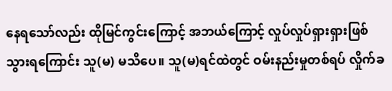နေရသော်လည်း ထိုမြင်ကွင်းကြောင့် အဘယ်ကြောင့် လှုပ်လှုပ်ရှားရှားဖြစ်သွားရကြောင်း သူ(မ) မသိပေ။ သူ(မ)ရင်ထဲတွင် ဝမ်းနည်းမှုတစ်ရပ် လှိုက်ခ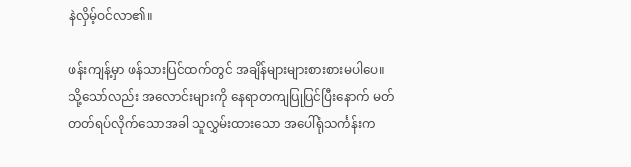နဲလှိမ့်ဝင်လာ၏။

ဖန်းကျန့်မှာ ဖန်သားပြင်ထက်တွင် အချိန်များများစားစားမပါပေ။ သို့သော်လည်း အလောင်းများကို နေရာတကျပြုပြင်ပြီးနောက် မတ်တတ်ရပ်လိုက်သောအခါ သူလွှမ်းထားသော အပေါ်ရုံသင်္ကန်းက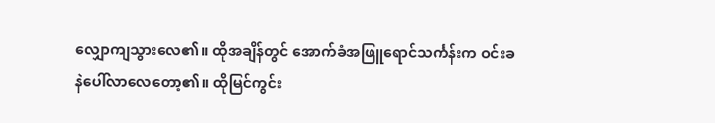လျှောကျသွားလေ၏။ ထိုအချိန်တွင် အောက်ခံအဖြူရောင်သင်္ကန်းက ဝင်းခနဲပေါ်လာလေတော့၏။ ထိုမြင်ကွင်း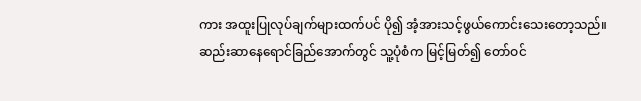ကား အထူးပြုလုပ်ချက်များထက်ပင် ပို၍ အံ့အားသင့်ဖွယ်ကောင်းသေးတော့သည်။ ဆည်းဆာနေရောင်ခြည်အောက်တွင် သူ့ပုံစံက မြင့်မြတ်၍ တော်ဝင်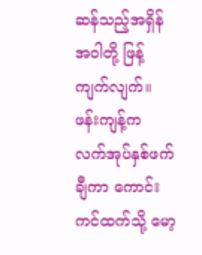ဆန်သည့်အရှိန်အဝါတို့ ဖြန့်ကျက်လျက်။ ဖန်းကျန့်က လက်အုပ်နှစ်ဖက်ချီကာ ကောင်းကင်ထက်သို့ မော့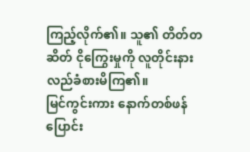ကြည့်လိုက်၏။ သူ၏ တိတ်တဆိတ် ငိုကြွေးမှုကို လူတိုင်းနားလည်ခံစားမိကြ၏။
မြင်ကွင်းကား နောက်တစ်ဖန်ပြောင်း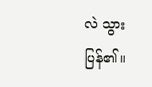လဲ သွားပြန်၏။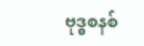ဗုဒ္ဓစနစ်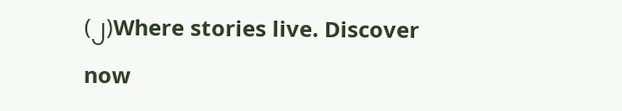(၂)Where stories live. Discover now